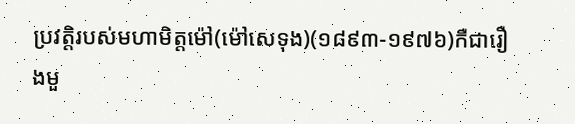ប្រវត្ដិរបស់មហាមិត្តម៉ៅ(ម៉ៅសេទុង)(១៨៩៣-១៩៧៦)កឺជារឿងមួ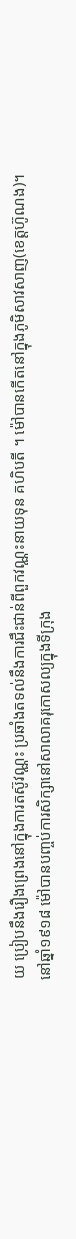យ ប្រៀបនឹងរឿងព្រេងនៅក្នុងការតស៊ូវណ្ណះ ប្រឆាំងតទល់នឹងការជឹះជាន់ពីពួកវណ្ណះនាយទុន គហិបតី ។ ម៉ៅបានកើតនៅក្នុងភូមិសាវសាញ(ខេត្ដហ៊ូណង)។
នៅឆ្នាំ១៩១៨ ម៉ៅបានបញ្ចប់ការសិក្សានៅសាលាគរុកោសល្យក្នុងទីក្រុង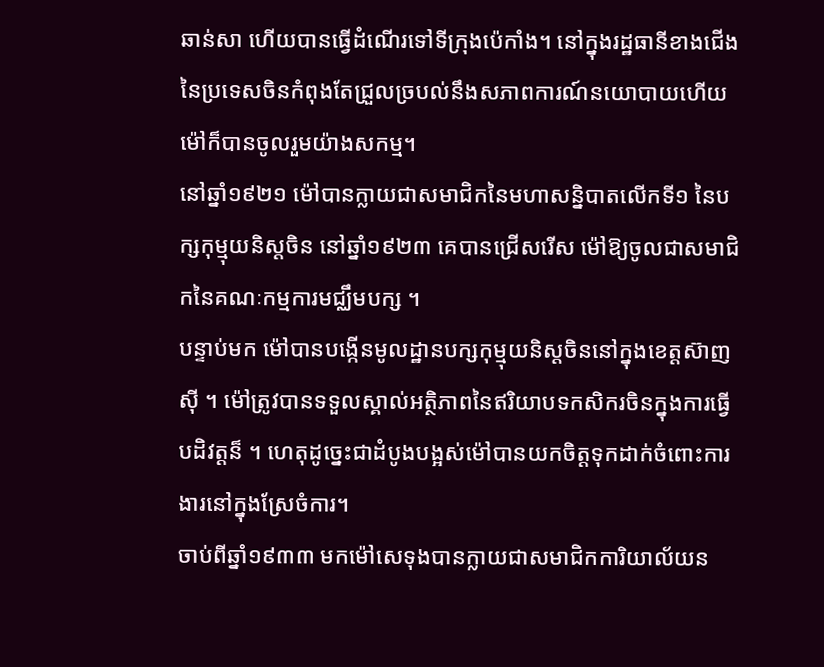ឆាន់សា ហើយបានធ្វើដំណើរទៅទីក្រុងប៉េកាំង។ នៅក្នុងរដ្ឋធានីខាងជើងនៃប្រទេសចិនកំពុងតែជ្រួលច្របល់នឹងសភាពការណ៍នយោបាយហើយម៉ៅក៏បានចូលរួមយ៉ាងសកម្ម។
នៅឆ្នាំ១៩២១ ម៉ៅបានក្លាយជាសមាជិកនៃមហាសន្និបាតលើកទី១ នៃបក្សកុម្មុយនិស្ដចិន នៅឆ្នាំ១៩២៣ គេបានជ្រើសរើស ម៉ៅឱ្យចូលជាសមាជិកនៃគណៈកម្មការមជ្ឈឹមបក្ស ។
បន្ទាប់មក ម៉ៅបានបង្កើនមូលដ្ឋានបក្សកុម្មុយនិស្ដចិននៅក្នុងខេត្ដស៊ាញស៊ី ។ ម៉ៅត្រូវបានទទួលស្គាល់អតិ្ថភាពនៃឥរិយាបទកសិករចិនក្នុងការធ្វើបដិវត្ដន៏ ។ ហេតុដូច្នេះជាដំបូងបង្អស់ម៉ៅបានយកចិត្ដទុកដាក់ចំពោះការងារនៅក្នុងស្រែចំការ។
ចាប់ពីឆ្នាំ១៩៣៣ មកម៉ៅសេទុងបានក្លាយជាសមាជិកការិយាល័យន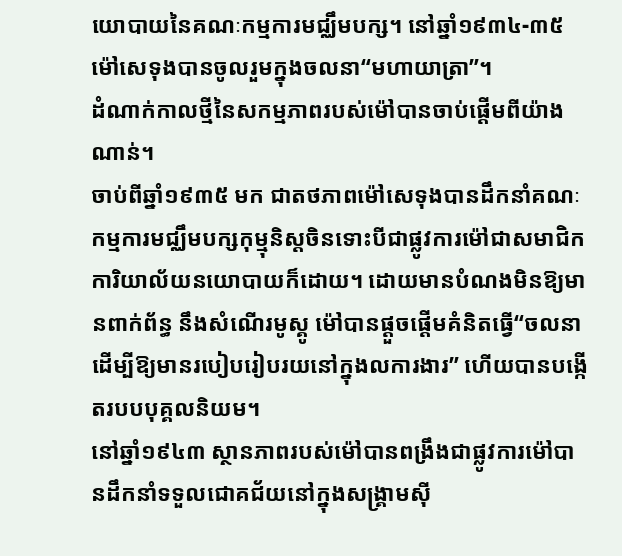យោបាយនៃគណៈកម្មការមជ្ឈឹមបក្ស។ នៅឆ្នាំ១៩៣៤-៣៥ម៉ៅសេទុងបានចូលរួមក្នុងចលនា“មហាយាត្រា”។
ដំណាក់កាលថ្មីនៃសកម្មភាពរបស់ម៉ៅបានចាប់ផ្ដើមពីយ៉ាងណាន់។
ចាប់ពីឆ្នាំ១៩៣៥ មក ជាតថភាពម៉ៅសេទុងបានដឹកនាំគណៈកម្មការមជ្ឈឹមបក្សកុម្មុនិស្ដចិនទោះបីជាផ្លូវការម៉ៅជាសមាជិកការិយាល័យនយោបាយក៏ដោយ។ ដោយមានបំណងមិនឱ្យមានពាក់ព័ន្ធ នឹងសំណើរមូស្គូ ម៉ៅបានផ្ដួចផ្ដើមគំនិតធ្វើ“ចលនាដើម្បីឱ្យមានរបៀបរៀបរយនៅក្នុងលការងារ” ហើយបានបង្កើតរបបបុគ្គលនិយម។
នៅឆ្នាំ១៩៤៣ ស្ថានភាពរបស់ម៉ៅបានពង្រឹងជាផ្លូវការម៉ៅបានដឹកនាំទទួលជោគជ័យនៅក្នុងសង្គ្រាមស៊ី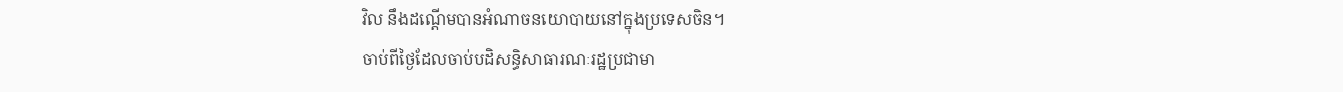វិល នឹងដណ្ដើមបានអំណាចនយោបាយនៅក្នុងប្រទេសចិន។
ចាប់ពីថ្ងៃដែលចាប់បដិសន្ធិសាធារណៈរដ្ឋប្រជាមា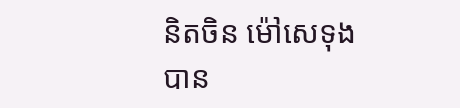និតចិន ម៉ៅសេទុង បាន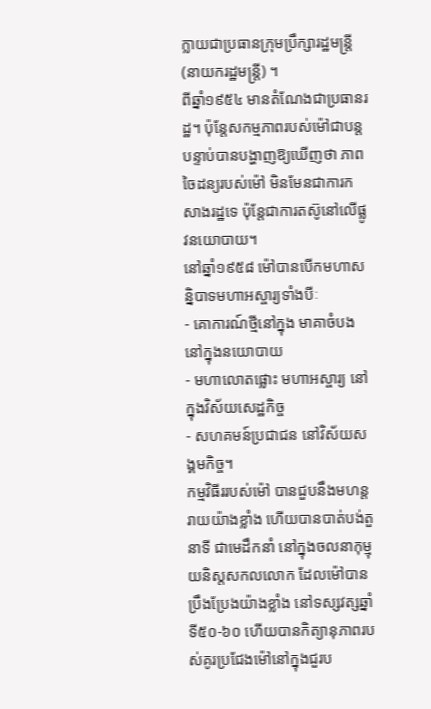ក្លាយជាប្រធានក្រុមប្រឹក្សារដ្ឋមន្ដ្រី(នាយករដ្ឋមន្ដ្រី) ។
ពីឆ្នាំ១៩៥៤ មានតំណែងជាប្រធានរដ្ឋ។ ប៉ុន្ដែសកម្មភាពរបស់ម៉ៅជាបន្ដបន្ទាប់បានបង្ហាញឱ្យឃើញថា ភាពចៃដន្យរបស់ម៉ៅ មិនមែនជាការកសាងរដ្ឋទេ ប៉ុន្ដែជាការតស៊ូនៅលើផ្លូវនយោបាយ។
នៅឆ្នាំ១៩៥៨ ម៉ៅបានបើកមហាសន្និបាទមហាអស្ចារ្យទាំងបីៈ
- គោការណ៍ថ្មីនៅក្នុង មាគាចំបង នៅក្នុងនយោបាយ
- មហាលោតផ្លោះ មហាអស្ចារ្យ នៅក្នុងវិស័យសេដ្ឋកិច្ច
- សហគមន៍ប្រជាជន នៅវិស័យសង្គមកិច្ច។
កម្មវិធីររបស់ម៉ៅ បានជួបនឹងមហន្ដរាយយ៉ាងខ្លាំង ហើយបានបាត់បង់តួនាទី ជាមេដឹកនាំ នៅក្នុងចលនាកុម្មុយនិស្ដសកលលោក ដែលម៉ៅបានប្រឹងប្រែងយ៉ាងខ្លាំង នៅទស្សវត្សឆ្នាំទី៥០-៦០ ហើយបានកិត្យានុភាពរបស់គូរប្រជែងម៉ៅនៅក្នុងជួរប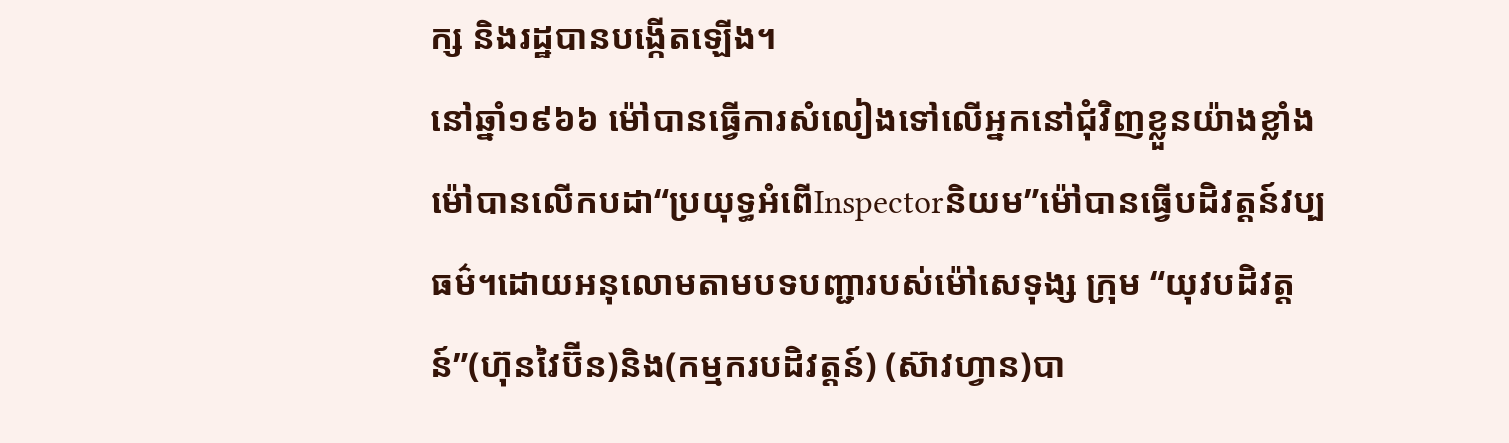ក្ស និងរដ្ឋបានបង្កើតឡើង។
នៅឆ្នាំ១៩៦៦ ម៉ៅបានធ្វើការសំលៀងទៅលើអ្នកនៅជុំវិញខ្លួនយ៉ាងខ្លាំងម៉ៅបានលើកបដា“ប្រយុទ្ធអំពើInspectorនិយម”ម៉ៅបានធ្វើបដិវត្ដន៍វប្បធម៌។ដោយអនុលោមតាមបទបញ្ជារបស់ម៉ៅសេទុង្ស ក្រុម “យុវបដិវត្ដន៍”(ហ៊ុនវៃប៊ីន)និង(កម្មករបដិវត្ដន៍) (ស៊ាវហ្វាន)បា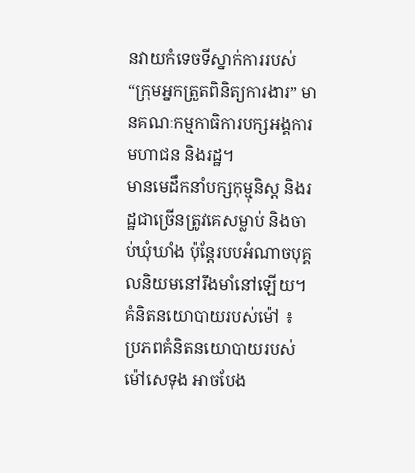នវាយកំទេចទីស្នាក់ការរបស់“ក្រុមអ្នកត្រួតពិនិត្យការងារ” មានគណៈកម្មកាធិការបក្សអង្គការមហាជន និងរដ្ឋ។
មានមេដឹកនាំបក្សកុម្មុនិស្ដ និងរដ្ឋជាច្រើនត្រូវគេសម្លាប់ និងចាប់ឃុំឃាំង ប៉ុន្ដែរបបអំណាចបុគ្គលនិយមនៅរឹងមាំនៅឡើយ។
គំនិតនយោបាយរបស់ម៉ៅ ៖
ប្រភពគំនិតនយោបាយរបស់ម៉ៅសេទុង អាចបែង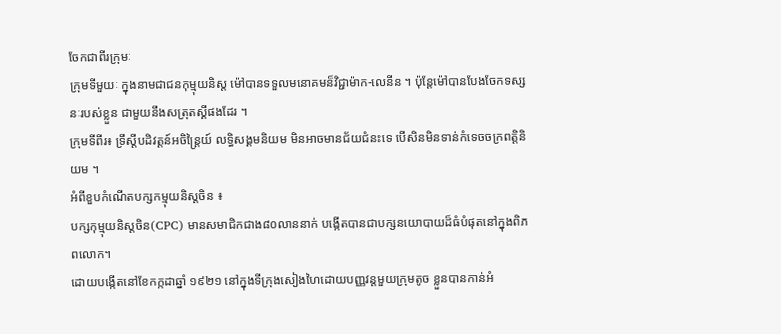ចែកជាពីរក្រុមៈ
ក្រុមទីមួយៈ ក្នុងនាមជាជនកុម្មុយនិស្ដ ម៉ៅបានទទួលមនោគមន៏វិជ្ជាម៉ាក-លេនីន ។ ប៉ុន្ដែម៉ៅបានបែងចែកទស្សនៈរបស់ខ្លួន ជាមួយនឹងសត្រុតស្គីផងដែរ ។
ក្រុមទីពីរ៖ ទ្រឹស្តីបដិវត្ដន៍អចិន្ដ្រៃយ៍ លទ្ធិសង្គមនិយម មិនអាចមានជ័យជំនះទេ បើសិនមិនទាន់កំទេចចក្រពត្តិនិយម ។
អំពីខួបកំណើតបក្សកម្មុយនិស្តចិន ៖
បក្សកុម្មុយនិស្តចិន(CPC) មានសមាជិកជាង៨០លាននាក់ បង្កើតបានជាបក្សនយោបាយដ៏ធំបំផុតនៅក្នុងពិភពលោក។
ដោយបង្កើតនៅខែកក្កដាឆ្នាំ ១៩២១ នៅក្នុងទីក្រុងសៀងហៃដោយបញ្ញវន្តមួយក្រុមតូច ខ្លួនបានកាន់អំ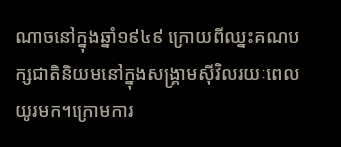ណាចនៅក្នុងឆ្នាំ១៩៤៩ ក្រោយពីឈ្នះគណបក្សជាតិនិយមនៅក្នុងសង្គ្រាមស៊ីវិលរយៈពេលយូរមក។ក្រោមការ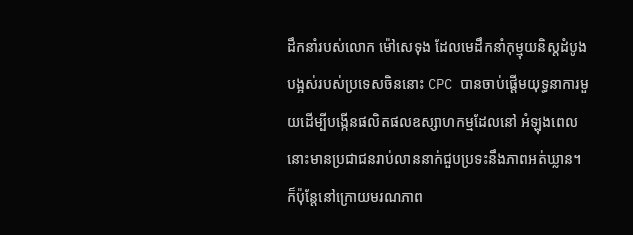ដឹកនាំរបស់លោក ម៉ៅសេទុង ដែលមេដឹកនាំកុម្មុយនិស្តដំបូងបង្អស់របស់ប្រទេសចិននោះ CPC បានចាប់ផ្ដើមយុទ្ធនាការមួយដើម្បីបង្កើនផលិតផលឧស្សាហកម្មដែលនៅ អំឡុងពេលនោះមានប្រជាជនរាប់លាននាក់ជួបប្រទះនឹងភាពអត់ឃ្លាន។
ក៏ប៉ុន្តែនៅក្រោយមរណភាព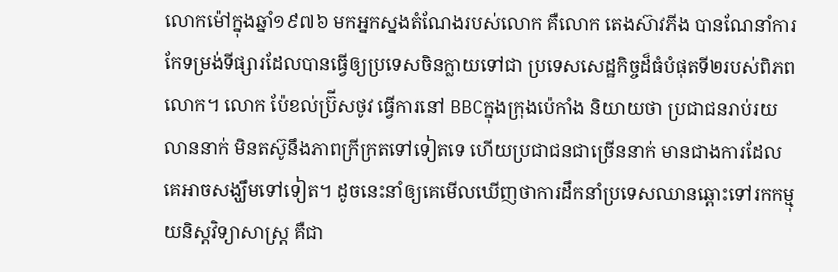លោកម៉ៅក្នុងឆ្នាំ១៩៧៦ មកអ្នកស្នងតំណែងរបស់លោក គឺលោក តេងស៊ាវភីង បានណែនាំការកែទម្រង់ទីផ្សារដែលបានធ្វើឲ្យប្រទេសចិនក្លាយទៅជា ប្រទេសសេដ្ឋកិច្ចដ៏ធំបំផុតទី២របស់ពិភពលោក។ លោក ប៉ែខល់ប្រ៊ីសថូវ ធ្វើការនៅ BBCក្នុងក្រុងប៉េកាំង និយាយថា ប្រជាជនរាប់រយលាននាក់ មិនតស៊ូនឹងភាពក្រីក្រតទៅទៀតទេ ហើយប្រជាជនជាច្រើននាក់ មានជាងការដែលគេអាចសង្ឃឹមទៅទៀត។ ដូចនេះនាំឲ្យគេមើលឃើញថាការដឹកនាំប្រទេសឈានឆ្ពោះទៅរកកម្មុយនិស្តវិទ្យាសាស្រ្ត គឺជា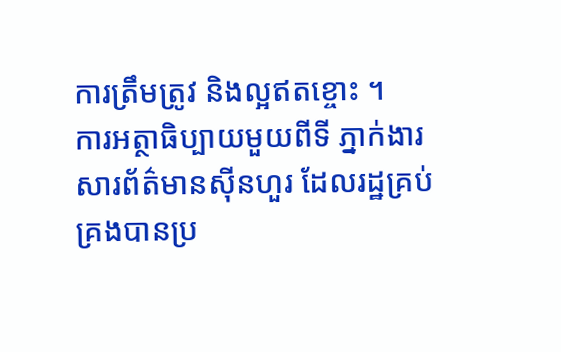ការត្រឹមត្រូវ និងល្អឥតខ្ចោះ ។
ការអត្ថាធិប្បាយមួយពីទី ភ្នាក់ងារសារព័ត៌មានស៊ីនហួរ ដែលរដ្ឋគ្រប់គ្រងបានប្រ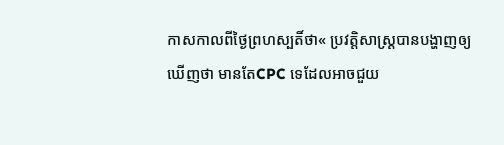កាសកាលពីថ្ងៃព្រហស្បតិ៍ថា« ប្រវត្តិសាស្ត្របានបង្ហាញឲ្យឃើញថា មានតែCPC ទេដែលអាចជួយ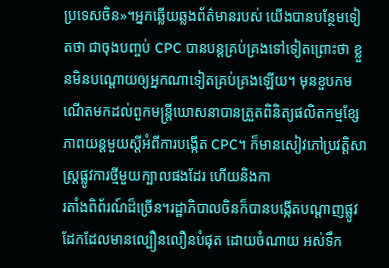ប្រទេសចិន»។អ្នកឆ្លើយឆ្លងព័ត៌មានរបស់ យើងបានបន្ថែមទៀតថា ជាចុងបញ្ចប់ CPC បានបន្តគ្រប់គ្រងទៅទៀតព្រោះថា ខ្លួនមិនបណ្ដោយឲ្យអ្នកណាទៀតគ្រប់គ្រងឡើយ។ មុនខួបកមណើតមកដល់ពួកមន្ត្រីឃោសនាបានត្រួតពិនិត្យផលិតកម្មខ្សែភាពយន្តមួយស្ដីអំពីការបង្កើត CPC។ ក៏មានសៀវភៅប្រវត្តិសាស្ត្រផ្លូវការថ្មីមួយក្បាលផងដែរ ហើយនិងកា
រតាំងពិព័រណ៍ដ៏ច្រើន។រដ្ឋាភិបាលចិនក៏បានបង្កើតបណ្ដាញផ្លូវដែកដែលមានល្បឿនលឿនបំផុត ដោយចំណាយ អស់ទឹក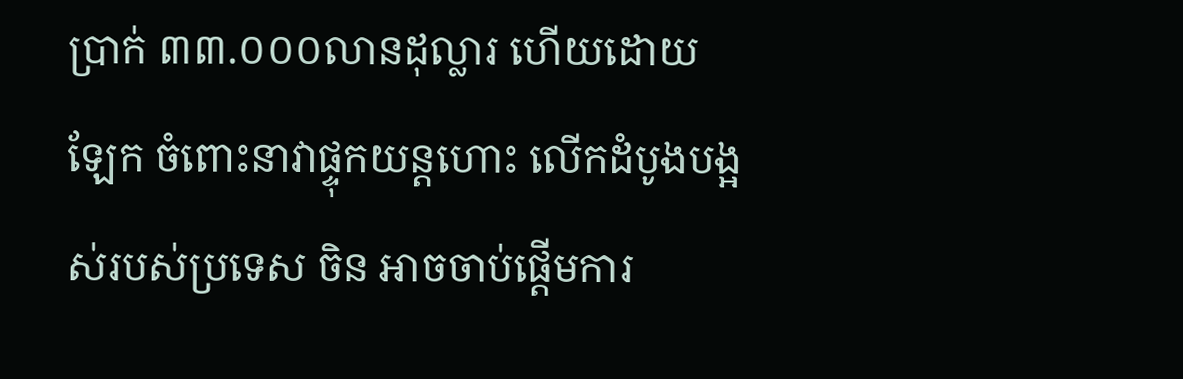ប្រាក់ ៣៣.០០០លានដុល្លារ ហើយដោយឡែក ចំពោះនាវាផ្ទុកយន្តហោះ លើកដំបូងបង្អស់របស់ប្រទេស ចិន អាចចាប់ផ្ដើមការ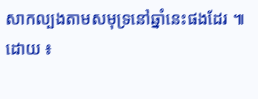សាកល្បងតាមសមុទ្រនៅឆ្នាំនេះផងដែរ ៕
ដោយ ៖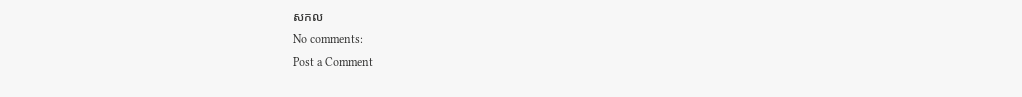សកល
No comments:
Post a Comment